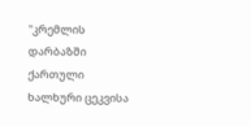"კრემლის დარბაზში ქართული ხალხური ცეკვისა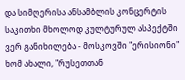და სიმღერისა ანსამბლის კონცერტის საკითხი მხოლოდ კულტურულ ასპექტში ვერ განიხილება - მოსკოვში "ერისიონი" ხომ ახალი, "რუსეთთან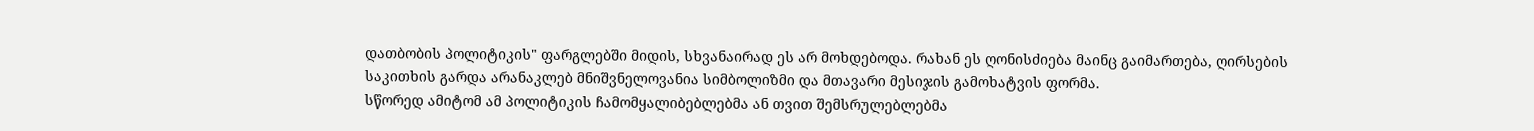დათბობის პოლიტიკის" ფარგლებში მიდის, სხვანაირად ეს არ მოხდებოდა. რახან ეს ღონისძიება მაინც გაიმართება, ღირსების საკითხის გარდა არანაკლებ მნიშვნელოვანია სიმბოლიზმი და მთავარი მესიჯის გამოხატვის ფორმა.
სწორედ ამიტომ ამ პოლიტიკის ჩამომყალიბებლებმა ან თვით შემსრულებლებმა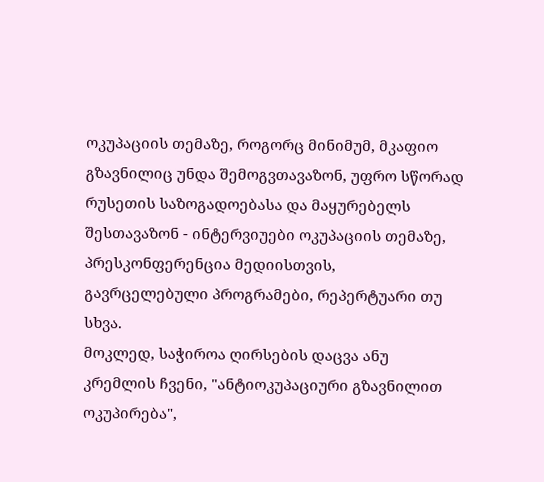ოკუპაციის თემაზე, როგორც მინიმუმ, მკაფიო გზავნილიც უნდა შემოგვთავაზონ, უფრო სწორად რუსეთის საზოგადოებასა და მაყურებელს შესთავაზონ - ინტერვიუები ოკუპაციის თემაზე, პრესკონფერენცია მედიისთვის, გავრცელებული პროგრამები, რეპერტუარი თუ სხვა.
მოკლედ, საჭიროა ღირსების დაცვა ანუ კრემლის ჩვენი, "ანტიოკუპაციური გზავნილით ოკუპირება",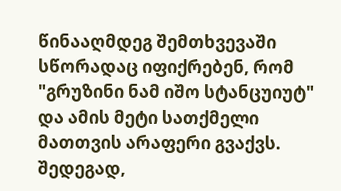წინააღმდეგ შემთხვევაში სწორადაც იფიქრებენ, რომ "გრუზინი ნამ იშო სტანცუიუტ" და ამის მეტი სათქმელი მათთვის არაფერი გვაქვს. შედეგად,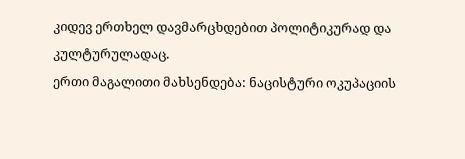კიდევ ერთხელ დავმარცხდებით პოლიტიკურად და კულტურულადაც.
ერთი მაგალითი მახსენდება: ნაცისტური ოკუპაციის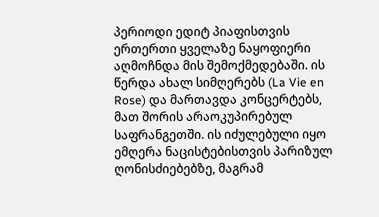პერიოდი ედიტ პიაფისთვის ერთერთი ყველაზე ნაყოფიერი აღმოჩნდა მის შემოქმედებაში. ის წერდა ახალ სიმღერებს (La Vie en Rose) და მართავდა კონცერტებს, მათ შორის არაოკუპირებულ საფრანგეთში. ის იძულებული იყო ემღერა ნაცისტებისთვის პარიზულ ღონისძიებებზე, მაგრამ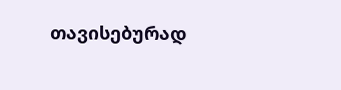თავისებურად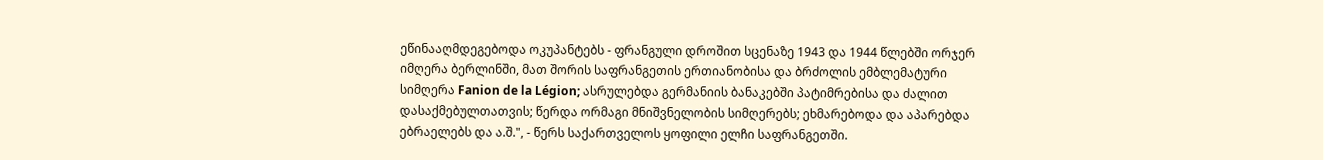ეწინააღმდეგებოდა ოკუპანტებს - ფრანგული დროშით სცენაზე 1943 და 1944 წლებში ორჯერ იმღერა ბერლინში, მათ შორის საფრანგეთის ერთიანობისა და ბრძოლის ემბლემატური სიმღერა Fanion de la Légion; ასრულებდა გერმანიის ბანაკებში პატიმრებისა და ძალით დასაქმებულთათვის; წერდა ორმაგი მნიშვნელობის სიმღერებს; ეხმარებოდა და აპარებდა ებრაელებს და ა.შ.", - წერს საქართველოს ყოფილი ელჩი საფრანგეთში.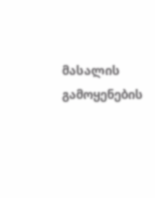მასალის გამოყენების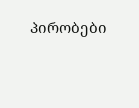პირობები